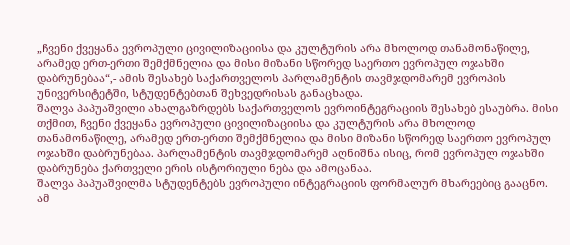„ჩვენი ქვეყანა ევროპული ცივილიზაციისა და კულტურის არა მხოლოდ თანამონაწილე, არამედ ერთ-ერთი შემქმნელია და მისი მიზანი სწორედ საერთო ევროპულ ოჯახში დაბრუნებაა“,- ამის შესახებ საქართველოს პარლამენტის თავმჯდომარემ ევროპის უნივერსიტეტში, სტუდენტებთან შეხვედრისას განაცხადა.
შალვა პაპუაშვილი ახალგაზრდებს საქართველოს ევროინტეგრაციის შესახებ ესაუბრა. მისი თქმით, ჩვენი ქვეყანა ევროპული ცივილიზაციისა და კულტურის არა მხოლოდ თანამონაწილე, არამედ ერთ-ერთი შემქმნელია და მისი მიზანი სწორედ საერთო ევროპულ ოჯახში დაბრუნებაა. პარლამენტის თავმჯდომარემ აღნიშნა ისიც, რომ ევროპულ ოჯახში დაბრუნება ქართველი ერის ისტორიული ნება და ამოცანაა.
შალვა პაპუაშვილმა სტუდენტებს ევროპული ინტეგრაციის ფორმალურ მხარეებიც გააცნო. ამ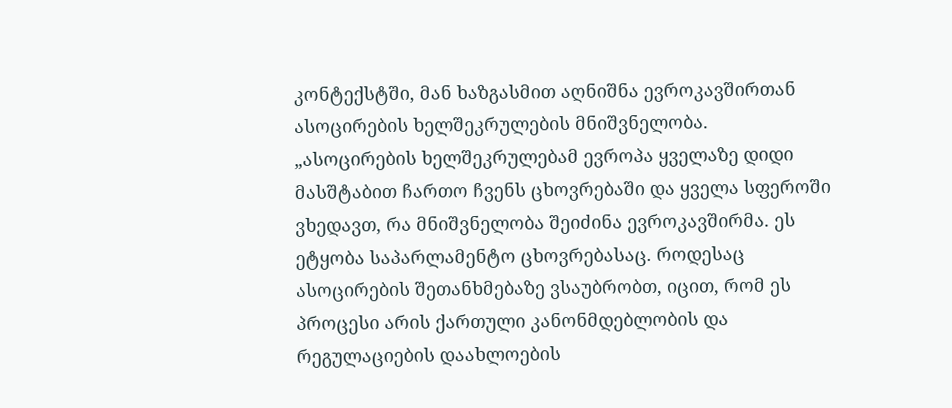კონტექსტში, მან ხაზგასმით აღნიშნა ევროკავშირთან ასოცირების ხელშეკრულების მნიშვნელობა.
„ასოცირების ხელშეკრულებამ ევროპა ყველაზე დიდი მასშტაბით ჩართო ჩვენს ცხოვრებაში და ყველა სფეროში ვხედავთ, რა მნიშვნელობა შეიძინა ევროკავშირმა. ეს ეტყობა საპარლამენტო ცხოვრებასაც. როდესაც ასოცირების შეთანხმებაზე ვსაუბრობთ, იცით, რომ ეს პროცესი არის ქართული კანონმდებლობის და რეგულაციების დაახლოების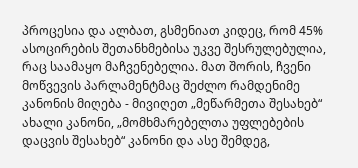პროცესია და ალბათ, გსმენიათ კიდეც, რომ 45% ასოცირების შეთანხმებისა უკვე შესრულებულია, რაც საამაყო მაჩვენებელია. მათ შორის, ჩვენი მოწვევის პარლამენტმაც შეძლო რამდენიმე კანონის მიღება - მივიღეთ „მეწარმეთა შესახებ“ ახალი კანონი, „მომხმარებელთა უფლებების დაცვის შესახებ“ კანონი და ასე შემდეგ,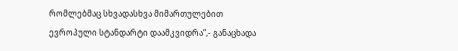რომლებმაც სხვადასხვა მიმართულებით ევროპული სტანდარტი დაამკვიდრა“,- განაცხადა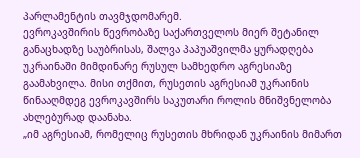პარლამენტის თავმჯდომარემ.
ევროკავშირის წევრობაზე საქართველოს მიერ შეტანილ განაცხადზე საუბრისას, შალვა პაპუაშვილმა ყურადღება უკრაინაში მიმდინარე რუსულ სამხედრო აგრესიაზე გაამახვილა. მისი თქმით, რუსეთის აგრესიამ უკრაინის წინააღმდეგ ევროკავშირს საკუთარი როლის მნიშვნელობა ახლებურად დაანახა.
„იმ აგრესიამ, რომელიც რუსეთის მხრიდან უკრაინის მიმართ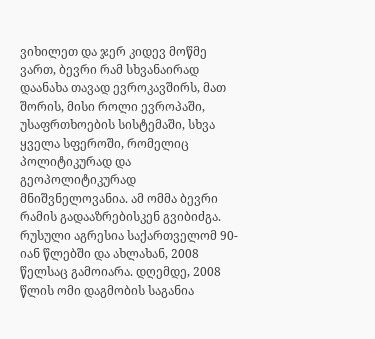ვიხილეთ და ჯერ კიდევ მოწმე ვართ, ბევრი რამ სხვანაირად დაანახა თავად ევროკავშირს, მათ შორის, მისი როლი ევროპაში, უსაფრთხოების სისტემაში, სხვა ყველა სფეროში, რომელიც პოლიტიკურად და გეოპოლიტიკურად მნიშვნელოვანია. ამ ომმა ბევრი რამის გადააზრებისკენ გვიბიძგა. რუსული აგრესია საქართველომ 90-იან წლებში და ახლახან, 2008 წელსაც გამოიარა. დღემდე, 2008 წლის ომი დაგმობის საგანია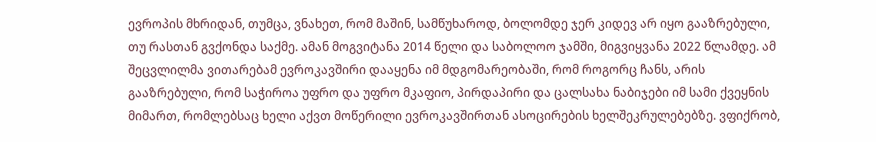ევროპის მხრიდან, თუმცა, ვნახეთ, რომ მაშინ, სამწუხაროდ, ბოლომდე ჯერ კიდევ არ იყო გააზრებული, თუ რასთან გვქონდა საქმე. ამან მოგვიტანა 2014 წელი და საბოლოო ჯამში, მიგვიყვანა 2022 წლამდე. ამ შეცვლილმა ვითარებამ ევროკავშირი დააყენა იმ მდგომარეობაში, რომ როგორც ჩანს, არის გააზრებული, რომ საჭიროა უფრო და უფრო მკაფიო, პირდაპირი და ცალსახა ნაბიჯები იმ სამი ქვეყნის მიმართ, რომლებსაც ხელი აქვთ მოწერილი ევროკავშირთან ასოცირების ხელშეკრულებებზე. ვფიქრობ,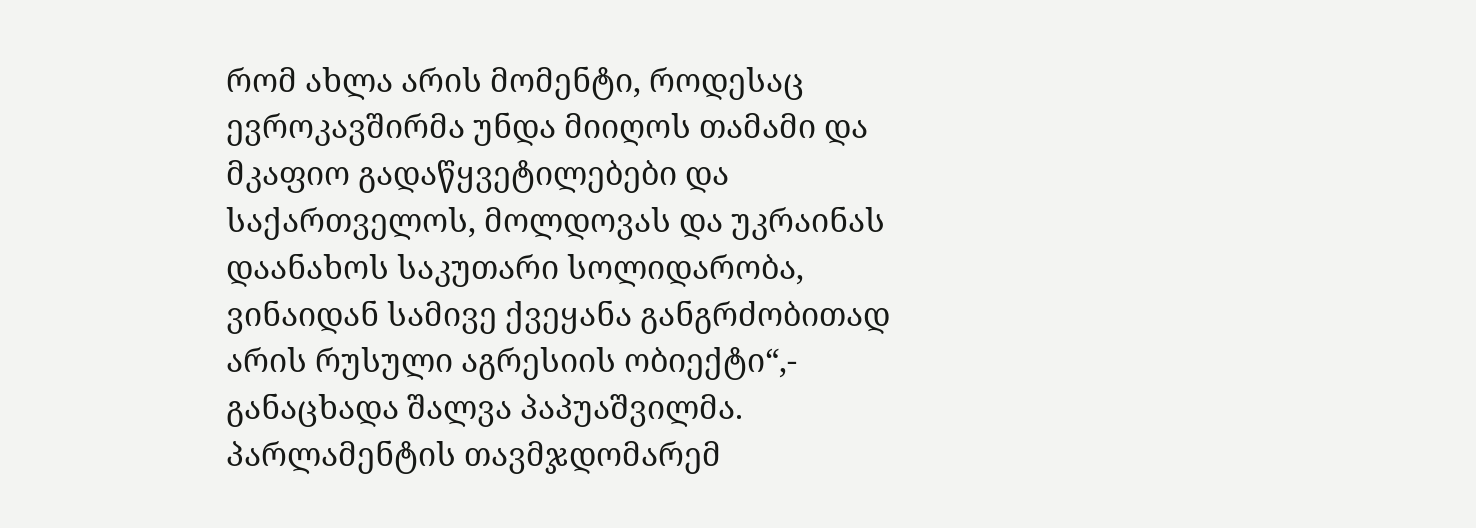რომ ახლა არის მომენტი, როდესაც ევროკავშირმა უნდა მიიღოს თამამი და მკაფიო გადაწყვეტილებები და საქართველოს, მოლდოვას და უკრაინას დაანახოს საკუთარი სოლიდარობა, ვინაიდან სამივე ქვეყანა განგრძობითად არის რუსული აგრესიის ობიექტი“,- განაცხადა შალვა პაპუაშვილმა.
პარლამენტის თავმჯდომარემ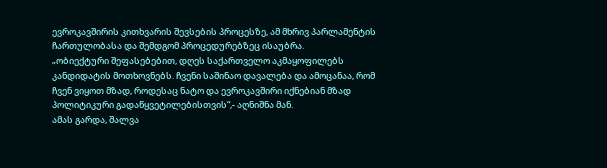ევროკავშირის კითხვარის შევსების პროცესზე, ამ მხრივ პარლამენტის ჩართულობასა და შემდგომ პროცედურებზეც ისაუბრა.
„ობიექტური შეფასებებით, დღეს საქართველო აკმაყოფილებს კანდიდატის მოთხოვნებს. ჩვენი საშინაო დავალება და ამოცანაა, რომ ჩვენ ვიყოთ მზად, როდესაც ნატო და ევროკავშირი იქნებიან მზად პოლიტიკური გადაწყვეტილებისთვის“,- აღნიშნა მან.
ამას გარდა, შალვა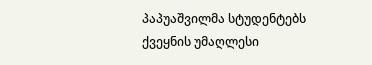პაპუაშვილმა სტუდენტებს ქვეყნის უმაღლესი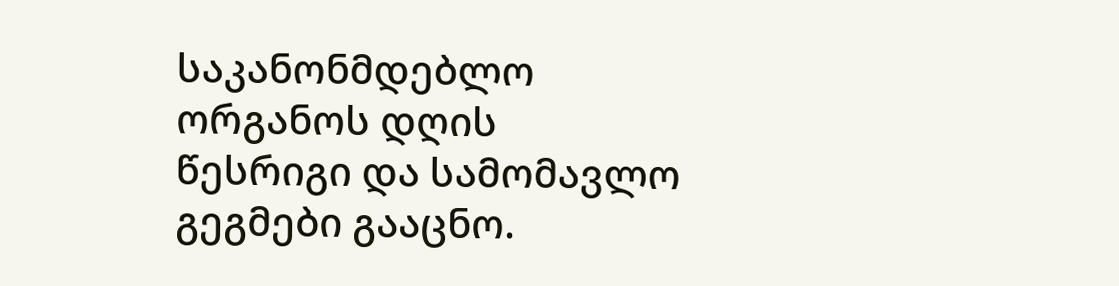საკანონმდებლო ორგანოს დღის წესრიგი და სამომავლო გეგმები გააცნო.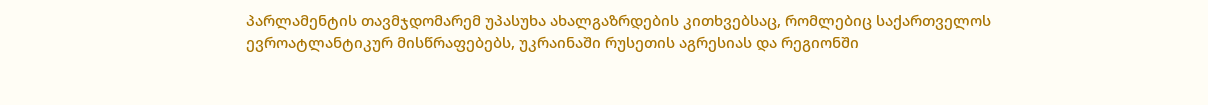პარლამენტის თავმჯდომარემ უპასუხა ახალგაზრდების კითხვებსაც, რომლებიც საქართველოს ევროატლანტიკურ მისწრაფებებს, უკრაინაში რუსეთის აგრესიას და რეგიონში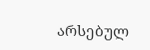არსებულ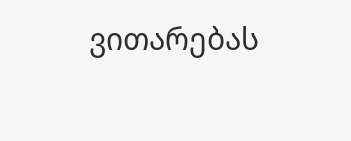ვითარებას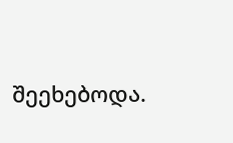შეეხებოდა.